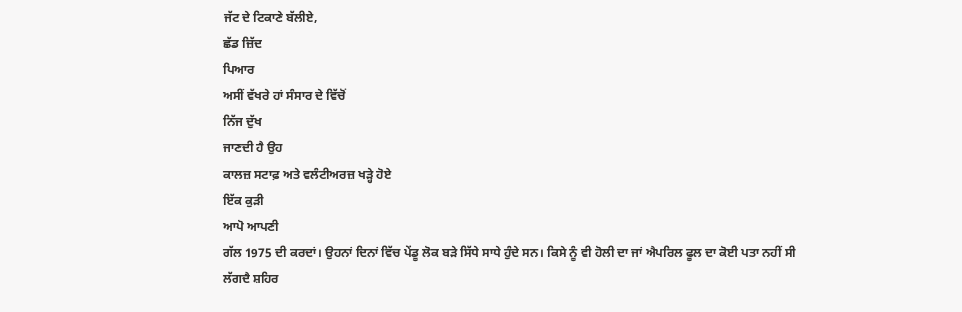ਜੱਟ ਦੇ ਟਿਕਾਣੇ ਬੱਲੀਏ,
ਛੱਡ ਜ਼ਿੱਦ
ਪਿਆਰ
ਅਸੀਂ ਵੱਖਰੇ ਹਾਂ ਸੰਸਾਰ ਦੇ ਵਿੱਚੋਂ
ਨਿੱਜ ਦੁੱਖ
ਜਾਣਦੀ ਹੈ ਉਹ
ਕਾਲਜ਼ ਸਟਾਫ਼ ਅਤੇ ਵਲੰਟੀਅਰਜ਼ ਖੜ੍ਹੇ ਹੋਏ
ਇੱਕ ਕੁੜੀ
ਆਪੋ ਆਪਣੀ
ਗੱਲ 1975 ਦੀ ਕਰਦਾਂ। ਉਹਨਾਂ ਦਿਨਾਂ ਵਿੱਚ ਪੇਂਡੂ ਲੋਕ ਬੜੇ ਸਿੱਧੇ ਸਾਧੇ ਹੁੰਦੇ ਸਨ। ਕਿਸੇ ਨੂੰ ਵੀ ਹੋਲੀ ਦਾ ਜਾਂ ਐਪਰਿਲ ਫੂਲ ਦਾ ਕੋਈ ਪਤਾ ਨਹੀਂ ਸੀ
ਲੱਗਦੈ ਸ਼ਹਿਰ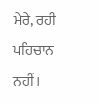ਮੇਰੇ, ਰਹੀ ਪਹਿਚਾਨ ਨਹੀਂ।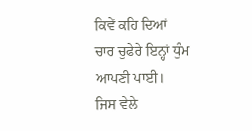ਕਿਵੇਂ ਕਹਿ ਦਿਆਂ
ਚਾਰ ਚੁਫੇਰੇ ਇਨ੍ਹਾਂ ਧੁੰਮ ਆਪਣੀ ਪਾਈ।
ਜਿਸ ਵੇਲੇ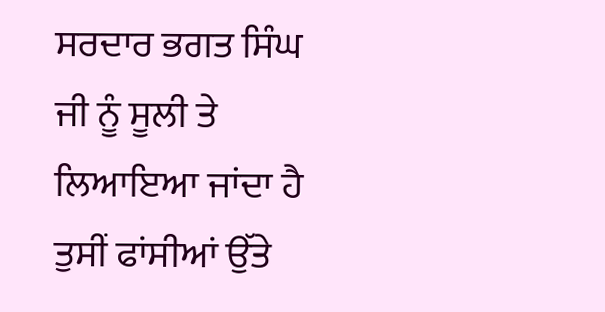ਸਰਦਾਰ ਭਗਤ ਸਿੰਘ ਜੀ ਨੂੰ ਸੂਲੀ ਤੇ ਲਿਆਇਆ ਜਾਂਦਾ ਹੈ
ਤੁਸੀਂ ਫਾਂਸੀਆਂ ਉੱਤੇ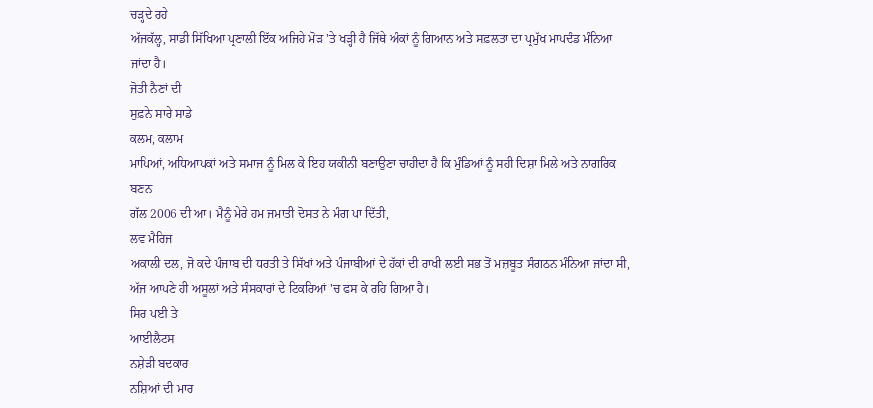ਚੜ੍ਹਦੇ ਰਹੇ
ਅੱਜਕੱਲ੍ਹ, ਸਾਡੀ ਸਿੱਖਿਆ ਪ੍ਰਣਾਲੀ ਇੱਕ ਅਜਿਹੇ ਮੋੜ 'ਤੇ ਖੜ੍ਹੀ ਹੈ ਜਿੱਥੇ ਅੰਕਾਂ ਨੂੰ ਗਿਆਨ ਅਤੇ ਸਫ਼ਲਤਾ ਦਾ ਪ੍ਰਮੁੱਖ ਮਾਪਦੰਡ ਮੰਨਿਆ ਜਾਂਦਾ ਹੈ।
ਜੋਤੀ ਨੈਣਾਂ ਦੀ
ਸੁਫ਼ਨੇ ਸਾਰੇ ਸਾਡੇ
ਕਲਮ, ਕਲਾਮ
ਮਾਪਿਆਂ, ਅਧਿਆਪਕਾਂ ਅਤੇ ਸਮਾਜ ਨੂੰ ਮਿਲ ਕੇ ਇਹ ਯਕੀਨੀ ਬਣਾਉਣਾ ਚਾਹੀਦਾ ਹੈ ਕਿ ਮੁੰਡਿਆਂ ਨੂੰ ਸਹੀ ਦਿਸ਼ਾ ਮਿਲੇ ਅਤੇ ਨਾਗਰਿਕ ਬਣਨ
ਗੱਲ 2006 ਦੀ ਆ। ਮੈਨੂੰ ਮੇਰੇ ਹਮ ਜਮਾਤੀ ਦੋਸਤ ਨੇ ਮੰਗ ਪਾ ਦਿੱਤੀ,
ਲਵ ਮੈਰਿਜ
ਅਕਾਲੀ ਦਲ, ਜੋ ਕਦੇ ਪੰਜਾਬ ਦੀ ਧਰਤੀ ਤੇ ਸਿੱਖਾਂ ਅਤੇ ਪੰਜਾਬੀਆਂ ਦੇ ਹੱਕਾਂ ਦੀ ਰਾਖੀ ਲਈ ਸਭ ਤੋਂ ਮਜ਼ਬੂਤ ਸੰਗਠਨ ਮੰਨਿਆ ਜਾਂਦਾ ਸੀ, ਅੱਜ ਆਪਣੇ ਹੀ ਅਸੂਲਾਂ ਅਤੇ ਸੰਸਕਾਰਾਂ ਦੇ ਟਿਕਰਿਆਂ 'ਚ ਫਸ ਕੇ ਰਹਿ ਗਿਆ ਹੈ।
ਸਿਰ ਪਈ ਤੇ
ਆਈਲੈਟਸ
ਨਸ਼ੇੜੀ ਬਦਕਾਰ
ਨਸ਼ਿਆਂ ਦੀ ਮਾਰ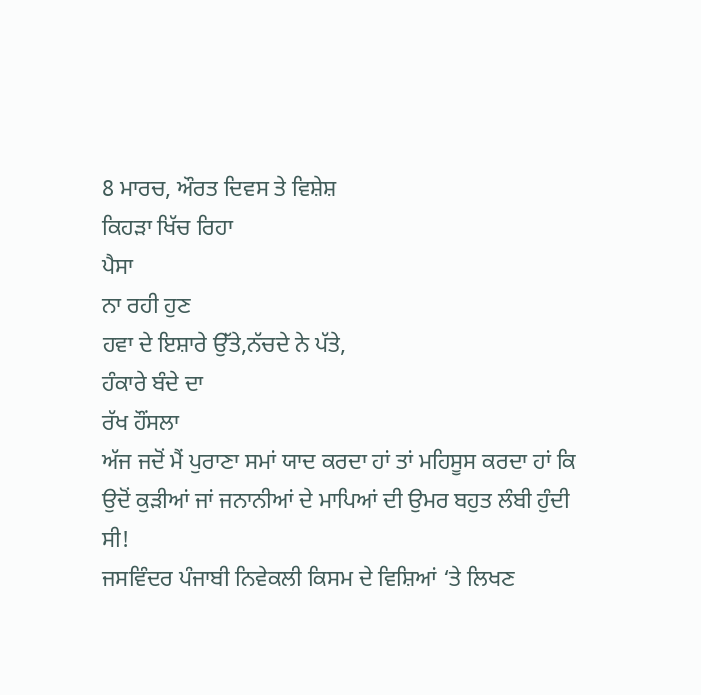8 ਮਾਰਚ, ਔਰਤ ਦਿਵਸ ਤੇ ਵਿਸ਼ੇਸ਼
ਕਿਹੜਾ ਖਿੱਚ ਰਿਹਾ
ਪੈਸਾ
ਨਾ ਰਹੀ ਹੁਣ
ਹਵਾ ਦੇ ਇਸ਼ਾਰੇ ਉੱਤੇ,ਨੱਚਦੇ ਨੇ ਪੱਤੇ,
ਹੰਕਾਰੇ ਬੰਦੇ ਦਾ
ਰੱਖ ਹੌਂਸਲਾ
ਅੱਜ ਜਦੋਂ ਮੈਂ ਪੁਰਾਣਾ ਸਮਾਂ ਯਾਦ ਕਰਦਾ ਹਾਂ ਤਾਂ ਮਹਿਸੂਸ ਕਰਦਾ ਹਾਂ ਕਿ ਉਦੋਂ ਕੁੜੀਆਂ ਜਾਂ ਜਨਾਨੀਆਂ ਦੇ ਮਾਪਿਆਂ ਦੀ ਉਮਰ ਬਹੁਤ ਲੰਬੀ ਹੁੰਦੀ ਸੀ!
ਜਸਵਿੰਦਰ ਪੰਜਾਬੀ ਨਿਵੇਕਲੀ ਕਿਸਮ ਦੇ ਵਿਸ਼ਿਆਂ ‘ਤੇ ਲਿਖਣ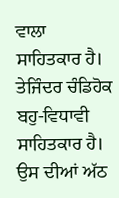ਵਾਲਾ ਸਾਹਿਤਕਾਰ ਹੈ।
ਤੇਜਿੰਦਰ ਚੰਡਿਹੋਕ ਬਹੁ-ਵਿਧਾਵੀ ਸਾਹਿਤਕਾਰ ਹੈ। ਉਸ ਦੀਆਂ ਅੱਠ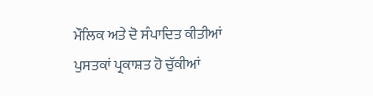ਮੌਲਿਕ ਅਤੇ ਦੋ ਸੰਪਾਦਿਤ ਕੀਤੀਆਂ ਪੁਸਤਕਾਂ ਪ੍ਰਕਾਸ਼ਤ ਹੋ ਚੁੱਕੀਆਂ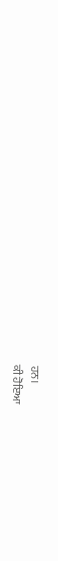ਹਨ।
ਕੀ ਹੋਇਆ